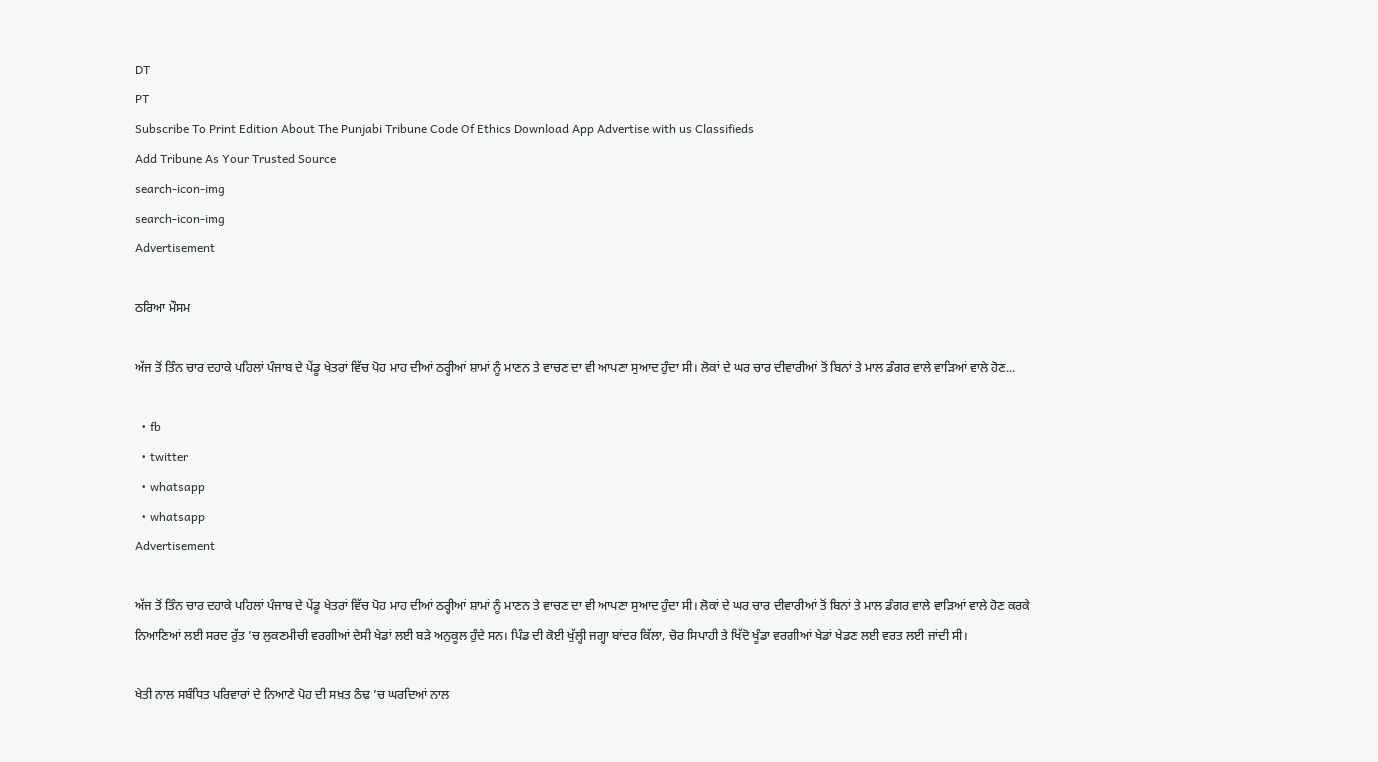DT
PT
Subscribe To Print Edition About The Punjabi Tribune Code Of Ethics Download App Advertise with us Classifieds
Add Tribune As Your Trusted Source
search-icon-img
search-icon-img
Advertisement

ਠਰਿਆ ਮੌਸਮ

ਅੱਜ ਤੋਂ ਤਿੰਨ ਚਾਰ ਦਹਾਕੇ ਪਹਿਲਾਂ ਪੰਜਾਬ ਦੇ ਪੇਂਡੂ ਖੇਤਰਾਂ ਵਿੱਚ ਪੋਹ ਮਾਹ ਦੀਆਂ ਠਰ੍ਹੀਆਂ ਸ਼ਾਮਾਂ ਨੂੰ ਮਾਣਨ ਤੇ ਵਾਚਣ ਦਾ ਵੀ ਆਪਣਾ ਸੁਆਦ ਹੁੰਦਾ ਸੀ। ਲੋਕਾਂ ਦੇ ਘਰ ਚਾਰ ਦੀਵਾਰੀਆਂ ਤੋਂ ਬਿਨਾਂ ਤੇ ਮਾਲ ਡੰਗਰ ਵਾਲੇ ਵਾੜਿਆਂ ਵਾਲੇ ਹੋਣ...

  • fb
  • twitter
  • whatsapp
  • whatsapp
Advertisement

ਅੱਜ ਤੋਂ ਤਿੰਨ ਚਾਰ ਦਹਾਕੇ ਪਹਿਲਾਂ ਪੰਜਾਬ ਦੇ ਪੇਂਡੂ ਖੇਤਰਾਂ ਵਿੱਚ ਪੋਹ ਮਾਹ ਦੀਆਂ ਠਰ੍ਹੀਆਂ ਸ਼ਾਮਾਂ ਨੂੰ ਮਾਣਨ ਤੇ ਵਾਚਣ ਦਾ ਵੀ ਆਪਣਾ ਸੁਆਦ ਹੁੰਦਾ ਸੀ। ਲੋਕਾਂ ਦੇ ਘਰ ਚਾਰ ਦੀਵਾਰੀਆਂ ਤੋਂ ਬਿਨਾਂ ਤੇ ਮਾਲ ਡੰਗਰ ਵਾਲੇ ਵਾੜਿਆਂ ਵਾਲੇ ਹੋਣ ਕਰਕੇ ਨਿਆਣਿਆਂ ਲਈ ਸਰਦ ਰੁੱਤ ’ਚ ਲੁਕਣਮੀਚੀ ਵਰਗੀਆਂ ਦੇਸੀ ਖੇਡਾਂ ਲਈ ਬੜੇ ਅਨੁਕੂਲ ਹੁੰਦੇ ਸਨ। ਪਿੰਡ ਦੀ ਕੋਈ ਖੁੱਲ੍ਹੀ ਜਗ੍ਹਾ ਬਾਂਦਰ ਕਿੱਲਾ, ਚੋਰ ਸਿਪਾਹੀ ਤੇ ਖਿੱਦੋ ਖੂੰਡਾ ਵਰਗੀਆਂ ਖੇਡਾਂ ਖੇਡਣ ਲਈ ਵਰਤ ਲਈ ਜਾਂਦੀ ਸੀ।

ਖੇਤੀ ਨਾਲ ਸਬੰਧਿਤ ਪਰਿਵਾਰਾਂ ਦੇ ਨਿਆਣੇ ਪੋਹ ਦੀ ਸਖ਼ਤ ਠੰਢ ’ਚ ਘਰਦਿਆਂ ਨਾਲ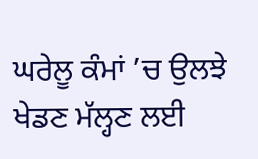ਘਰੇਲੂ ਕੰਮਾਂ ’ਚ ਉਲਝੇ ਖੇਡਣ ਮੱਲ੍ਹਣ ਲਈ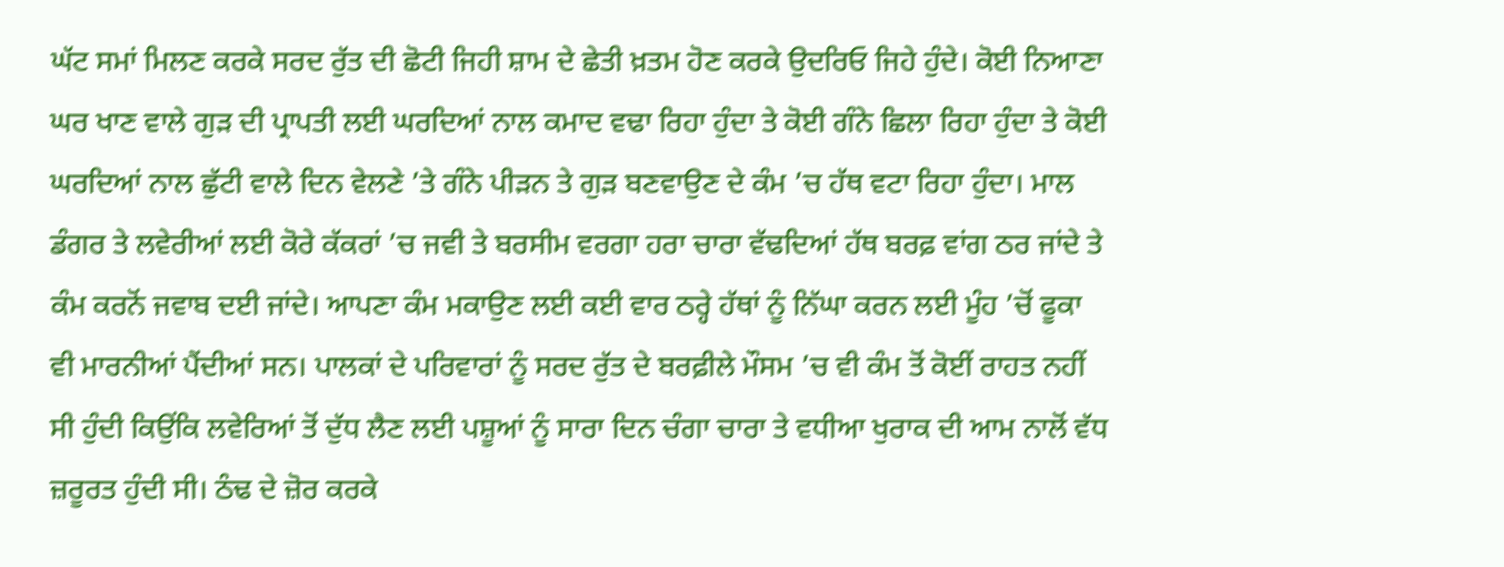ਘੱਟ ਸਮਾਂ ਮਿਲਣ ਕਰਕੇ ਸਰਦ ਰੁੱਤ ਦੀ ਛੋਟੀ ਜਿਹੀ ਸ਼ਾਮ ਦੇ ਛੇਤੀ ਖ਼ਤਮ ਹੋਣ ਕਰਕੇ ਉਦਰਿਓ ਜਿਹੇ ਹੁੰਦੇ। ਕੋਈ ਨਿਆਣਾ ਘਰ ਖਾਣ ਵਾਲੇ ਗੁੜ ਦੀ ਪ੍ਰਾਪਤੀ ਲਈ ਘਰਦਿਆਂ ਨਾਲ ਕਮਾਦ ਵਢਾ ਰਿਹਾ ਹੁੰਦਾ ਤੇ ਕੋਈ ਗੰਨੇ ਛਿਲਾ ਰਿਹਾ ਹੁੰਦਾ ਤੇ ਕੋਈ ਘਰਦਿਆਂ ਨਾਲ ਛੁੱਟੀ ਵਾਲੇ ਦਿਨ ਵੇਲਣੇ ’ਤੇ ਗੰਨੇ ਪੀੜਨ ਤੇ ਗੁੜ ਬਣਵਾਉਣ ਦੇ ਕੰਮ ’ਚ ਹੱਥ ਵਟਾ ਰਿਹਾ ਹੁੰਦਾ। ਮਾਲ ਡੰਗਰ ਤੇ ਲਵੇਰੀਆਂ ਲਈ ਕੋਰੇ ਕੱਕਰਾਂ ’ਚ ਜਵੀ ਤੇ ਬਰਸੀਮ ਵਰਗਾ ਹਰਾ ਚਾਰਾ ਵੱਢਦਿਆਂ ਹੱਥ ਬਰਫ਼ ਵਾਂਗ ਠਰ ਜਾਂਦੇ ਤੇ ਕੰਮ ਕਰਨੋਂ ਜਵਾਬ ਦਈ ਜਾਂਦੇ। ਆਪਣਾ ਕੰਮ ਮਕਾਉਣ ਲਈ ਕਈ ਵਾਰ ਠਰ੍ਹੇ ਹੱਥਾਂ ਨੂੰ ਨਿੱਘਾ ਕਰਨ ਲਈ ਮੂੰਹ ’ਚੋਂ ਫੂਕਾ ਵੀ ਮਾਰਨੀਆਂ ਪੈਂਦੀਆਂ ਸਨ। ਪਾਲਕਾਂ ਦੇ ਪਰਿਵਾਰਾਂ ਨੂੰ ਸਰਦ ਰੁੱਤ ਦੇ ਬਰਫ਼ੀਲੇ ਮੌਸਮ ’ਚ ਵੀ ਕੰਮ ਤੋਂ ਕੋਈਂ ਰਾਹਤ ਨਹੀਂ ਸੀ ਹੁੰਦੀ ਕਿਉਂਕਿ ਲਵੇਰਿਆਂ ਤੋਂ ਦੁੱਧ ਲੈਣ ਲਈ ਪਸ਼ੂਆਂ ਨੂੰ ਸਾਰਾ ਦਿਨ ਚੰਗਾ ਚਾਰਾ ਤੇ ਵਧੀਆ ਖੁਰਾਕ ਦੀ ਆਮ ਨਾਲੋਂ ਵੱਧ ਜ਼ਰੂਰਤ ਹੁੰਦੀ ਸੀ। ਠੰਢ ਦੇ ਜ਼ੋਰ ਕਰਕੇ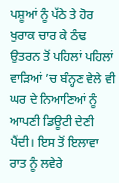ਪਸ਼ੂਆਂ ਨੂੰ ਪੱਠੇ ਤੇ ਹੋਰ ਖੁਰਾਕ ਚਾਰ ਕੇ ਠੰਢ ਉਤਰਨ ਤੋਂ ਪਹਿਲਾਂ ਪਹਿਲਾਂ ਵਾੜਿਆਂ ’ਚ ਬੰਨ੍ਹਣ ਵੇਲੇ ਵੀ ਘਰ ਦੇ ਨਿਆਣਿਆਂ ਨੂੰ ਆਪਣੀ ਡਿਊਟੀ ਦੇਣੀ ਪੈਂਦੀ। ਇਸ ਤੋਂ ਇਲਾਵਾ ਰਾਤ ਨੂੰ ਲਵੇਰੇ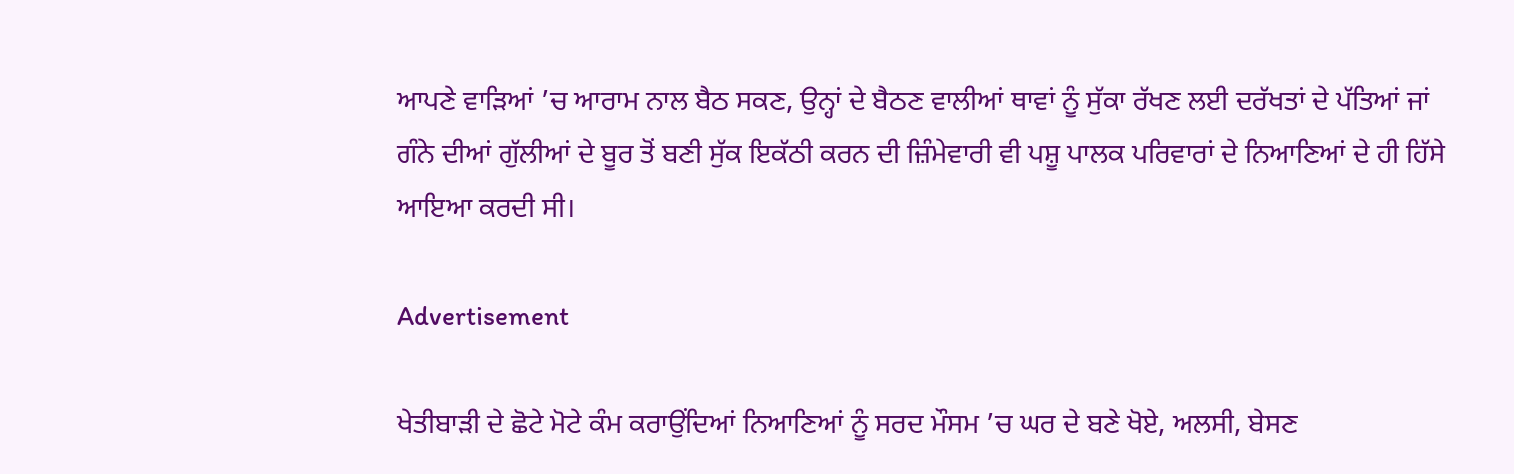ਆਪਣੇ ਵਾੜਿਆਂ ’ਚ ਆਰਾਮ ਨਾਲ ਬੈਠ ਸਕਣ, ਉਨ੍ਹਾਂ ਦੇ ਬੈਠਣ ਵਾਲੀਆਂ ਥਾਵਾਂ ਨੂੰ ਸੁੱਕਾ ਰੱਖਣ ਲਈ ਦਰੱਖਤਾਂ ਦੇ ਪੱਤਿਆਂ ਜਾਂ ਗੰਨੇ ਦੀਆਂ ਗੁੱਲੀਆਂ ਦੇ ਬੂਰ ਤੋਂ ਬਣੀ ਸੁੱਕ ਇਕੱਠੀ ਕਰਨ ਦੀ ਜ਼ਿੰਮੇਵਾਰੀ ਵੀ ਪਸ਼ੂ ਪਾਲਕ ਪਰਿਵਾਰਾਂ ਦੇ ਨਿਆਣਿਆਂ ਦੇ ਹੀ ਹਿੱਸੇ ਆਇਆ ਕਰਦੀ ਸੀ।

Advertisement

ਖੇਤੀਬਾੜੀ ਦੇ ਛੋਟੇ ਮੋਟੇ ਕੰਮ ਕਰਾਉਂਦਿਆਂ ਨਿਆਣਿਆਂ ਨੂੰ ਸਰਦ ਮੌਸਮ ’ਚ ਘਰ ਦੇ ਬਣੇ ਖੋਏ, ਅਲਸੀ, ਬੇਸਣ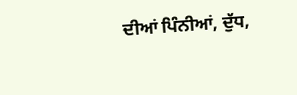ਦੀਆਂ ਪਿੰਨੀਆਂ, ਦੁੱਧ,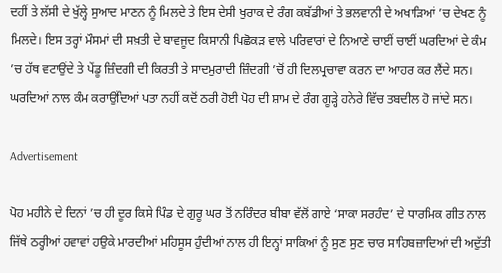ਦਹੀਂ ਤੇ ਲੱਸੀ ਦੇ ਖੁੱਲ੍ਹੇ ਸੁਆਦ ਮਾਣਨ ਨੂੰ ਮਿਲਦੇ ਤੇ ਇਸ ਦੇਸੀ ਖੁਰਾਕ ਦੇ ਰੰਗ ਕਬੱਡੀਆਂ ਤੇ ਭਲਵਾਨੀ ਦੇ ਅਖਾੜਿਆਂ ’ਚ ਦੇਖਣ ਨੂੰ ਮਿਲਦੇ। ਇਸ ਤਰ੍ਹਾਂ ਮੌਸਮਾਂ ਦੀ ਸਖ਼ਤੀ ਦੇ ਬਾਵਜੂਦ ਕਿਸਾਨੀ ਪਿਛੋਕੜ ਵਾਲੇ ਪਰਿਵਾਰਾਂ ਦੇ ਨਿਆਣੇ ਚਾਈਂ ਚਾਈਂ ਘਰਦਿਆਂ ਦੇ ਕੰਮ ’ਚ ਹੱਥ ਵਟਾਉਂਦੇ ਤੇ ਪੇਂਡੂ ਜ਼ਿੰਦਗੀ ਦੀ ਕਿਰਤੀ ਤੇ ਸਾਦਮੁਰਾਦੀ ਜ਼ਿੰਦਗੀ ’ਚੋਂ ਹੀ ਦਿਲਪ੍ਰਚਾਵਾ ਕਰਨ ਦਾ ਆਹਰ ਕਰ ਲੈਂਦੇ ਸਨ। ਘਰਦਿਆਂ ਨਾਲ ਕੰਮ ਕਰਾਉਂਦਿਆਂ ਪਤਾ ਨਹੀਂ ਕਦੋਂ ਠਰੀ ਹੋਈ ਪੋਹ ਦੀ ਸ਼ਾਮ ਦੇ ਰੰਗ ਗੂੜ੍ਹੇ ਹਨੇਰੇ ਵਿੱਚ ਤਬਦੀਲ ਹੋ ਜਾਂਦੇ ਸਨ।

Advertisement

ਪੋਹ ਮਹੀਨੇ ਦੇ ਦਿਨਾਂ ’ਚ ਹੀ ਦੂਰ ਕਿਸੇ ਪਿੰਡ ਦੇ ਗੁਰੂ ਘਰ ਤੋਂ ਨਰਿੰਦਰ ਬੀਬਾ ਵੱਲੋਂ ਗਾਏ ‘ਸਾਕਾ ਸਰਹੰਦ’ ਦੇ ਧਾਰਮਿਕ ਗੀਤ ਨਾਲ ਜਿੱਥੇ ਠਰ੍ਹੀਆਂ ਹਵਾਵਾਂ ਹਉਕੇ ਮਾਰਦੀਆਂ ਮਹਿਸੂਸ ਹੁੰਦੀਆਂ ਨਾਲ ਹੀ ਇਨ੍ਹਾਂ ਸਾਕਿਆਂ ਨੂੰ ਸੁਣ ਸੁਣ ਚਾਰ ਸਾਹਿਬਜ਼ਾਦਿਆਂ ਦੀ ਅਦੁੱਤੀ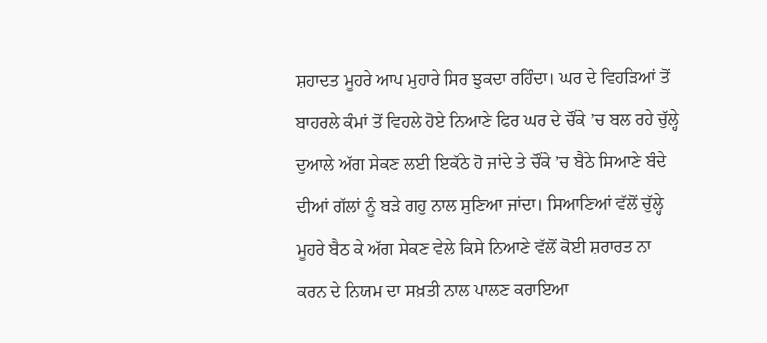ਸ਼ਹਾਦਤ ਮੂਹਰੇ ਆਪ ਮੁਹਾਰੇ ਸਿਰ ਝੁਕਦਾ ਰਹਿੰਦਾ। ਘਰ ਦੇ ਵਿਹੜਿਆਂ ਤੋਂ ਬਾਹਰਲੇ ਕੰਮਾਂ ਤੋਂ ਵਿਹਲੇ ਹੋਏ ਨਿਆਣੇ ਫਿਰ ਘਰ ਦੇ ਚੌਂਕੇ ’ਚ ਬਲ ਰਹੇ ਚੁੱਲ੍ਹੇ ਦੁਆਲੇ ਅੱਗ ਸੇਕਣ ਲਈ ਇਕੱਠੇ ਹੋ ਜਾਂਦੇ ਤੇ ਚੌਂਕੇ ’ਚ ਬੈਠੇ ਸਿਆਣੇ ਬੰਦੇ ਦੀਆਂ ਗੱਲਾਂ ਨੂੰ ਬੜੇ ਗਹੁ ਨਾਲ ਸੁਣਿਆ ਜਾਂਦਾ। ਸਿਆਣਿਆਂ ਵੱਲੋਂ ਚੁੱਲ੍ਹੇ ਮੂਹਰੇ ਬੈਠ ਕੇ ਅੱਗ ਸੇਕਣ ਵੇਲੇ ਕਿਸੇ ਨਿਆਣੇ ਵੱਲੋਂ ਕੋਈ ਸ਼ਰਾਰਤ ਨਾ ਕਰਨ ਦੇ ਨਿਯਮ ਦਾ ਸਖ਼ਤੀ ਨਾਲ ਪਾਲਣ ਕਰਾਇਆ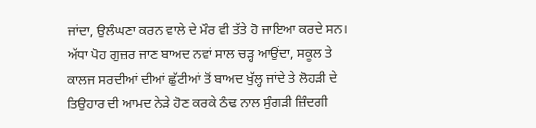ਜਾਂਦਾ, ਉਲੰਘਣਾ ਕਰਨ ਵਾਲੇ ਦੇ ਮੌਰ ਵੀ ਤੱਤੇ ਹੋ ਜਾਇਆ ਕਰਦੇ ਸਨ। ਅੱਧਾ ਪੋਹ ਗੁਜ਼ਰ ਜਾਣ ਬਾਅਦ ਨਵਾਂ ਸਾਲ ਚੜ੍ਹ ਆਉਂਦਾ, ਸਕੂਲ ਤੇ ਕਾਲਜ ਸਰਦੀਆਂ ਦੀਆਂ ਛੁੱਟੀਆਂ ਤੋਂ ਬਾਅਦ ਖੁੱਲ੍ਹ ਜਾਂਦੇ ਤੇ ਲੋਹੜੀ ਦੇ ਤਿਉਹਾਰ ਦੀ ਆਮਦ ਨੇੜੇ ਹੋਣ ਕਰਕੇ ਠੰਢ ਨਾਲ ਸੁੰਗੜੀ ਜ਼ਿੰਦਗੀ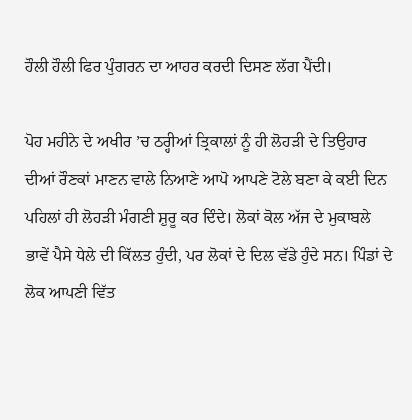ਹੌਲੀ ਹੌਲੀ ਫਿਰ ਪੁੰਗਰਨ ਦਾ ਆਹਰ ਕਰਦੀ ਦਿਸਣ ਲੱਗ ਪੈਂਦੀ।

ਪੋਹ ਮਹੀਨੇ ਦੇ ਅਖੀਰ ’ਚ ਠਰ੍ਹੀਆਂ ਤ੍ਰਿਕਾਲਾਂ ਨੂੰ ਹੀ ਲੋਹੜੀ ਦੇ ਤਿਉਹਾਰ ਦੀਆਂ ਰੌਣਕਾਂ ਮਾਣਨ ਵਾਲੇ ਨਿਆਣੇ ਆਪੋ ਆਪਣੇ ਟੋਲੇ ਬਣਾ ਕੇ ਕਈ ਦਿਨ ਪਹਿਲਾਂ ਹੀ ਲੋਹੜੀ ਮੰਗਣੀ ਸ਼ੁਰੂ ਕਰ ਦਿੰਦੇ। ਲੋਕਾਂ ਕੋਲ ਅੱਜ ਦੇ ਮੁਕਾਬਲੇ ਭਾਵੇਂ ਪੈਸੇ ਧੇਲੇ ਦੀ ਕਿੱਲਤ ਹੁੰਦੀ, ਪਰ ਲੋਕਾਂ ਦੇ ਦਿਲ ਵੱਡੇ ਹੁੰਦੇ ਸਨ। ਪਿੰਡਾਂ ਦੇ ਲੋਕ ਆਪਣੀ ਵਿੱਤ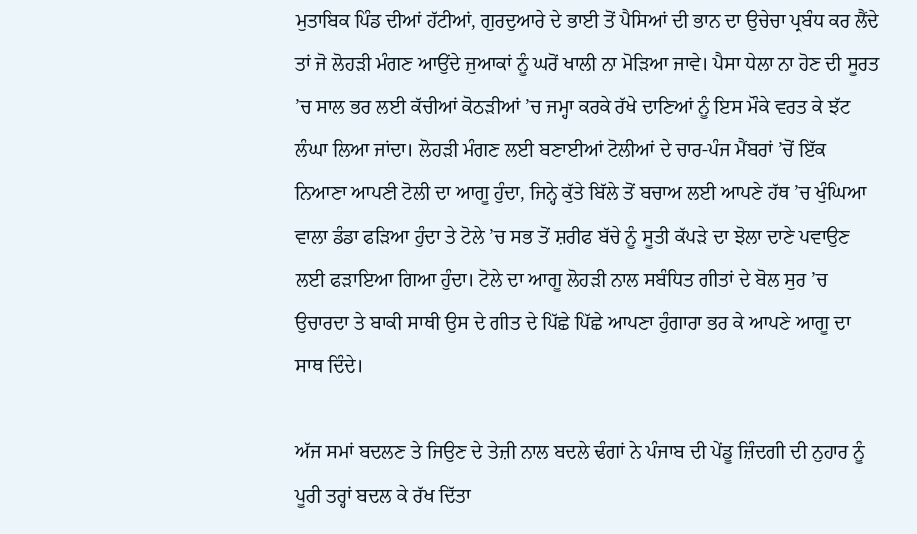ਮੁਤਾਬਿਕ ਪਿੰਡ ਦੀਆਂ ਹੱਟੀਆਂ, ਗੁਰਦੁਆਰੇ ਦੇ ਭਾਈ ਤੋਂ ਪੈਸਿਆਂ ਦੀ ਭਾਨ ਦਾ ਉਚੇਚਾ ਪ੍ਰਬੰਧ ਕਰ ਲੈਂਦੇ ਤਾਂ ਜੋ ਲੋਹੜੀ ਮੰਗਣ ਆਉਂਦੇ ਜੁਆਕਾਂ ਨੂੰ ਘਰੋਂ ਖਾਲੀ ਨਾ ਮੋੜਿਆ ਜਾਵੇ। ਪੈਸਾ ਧੇਲਾ ਨਾ ਹੋਣ ਦੀ ਸੂਰਤ ’ਚ ਸਾਲ ਭਰ ਲਈ ਕੱਚੀਆਂ ਕੋਠੜੀਆਂ ’ਚ ਜਮ੍ਹਾ ਕਰਕੇ ਰੱਖੇ ਦਾਣਿਆਂ ਨੂੰ ਇਸ ਮੌਕੇ ਵਰਤ ਕੇ ਝੱਟ ਲੰਘਾ ਲਿਆ ਜਾਂਦਾ। ਲੋਹੜੀ ਮੰਗਣ ਲਈ ਬਣਾਈਆਂ ਟੋਲੀਆਂ ਦੇ ਚਾਰ-ਪੰਜ ਮੈਂਬਰਾਂ ’ਚੋਂ ਇੱਕ ਨਿਆਣਾ ਆਪਣੀ ਟੋਲੀ ਦਾ ਆਗੂ ਹੁੰਦਾ, ਜਿਨ੍ਹੇ ਕੁੱਤੇ ਬਿੱਲੇ ਤੋਂ ਬਚਾਅ ਲਈ ਆਪਣੇ ਹੱਥ ’ਚ ਖੁੰਘਿਆ ਵਾਲਾ ਡੰਡਾ ਫੜਿਆ ਹੁੰਦਾ ਤੇ ਟੋਲੇ ’ਚ ਸਭ ਤੋਂ ਸ਼ਰੀਫ ਬੱਚੇ ਨੂੰ ਸੂਤੀ ਕੱਪੜੇ ਦਾ ਝੋਲਾ ਦਾਣੇ ਪਵਾਉਣ ਲਈ ਫੜਾਇਆ ਗਿਆ ਹੁੰਦਾ। ਟੋਲੇ ਦਾ ਆਗੂ ਲੋਹੜੀ ਨਾਲ ਸਬੰਧਿਤ ਗੀਤਾਂ ਦੇ ਬੋਲ ਸੁਰ ’ਚ ਉਚਾਰਦਾ ਤੇ ਬਾਕੀ ਸਾਥੀ ਉਸ ਦੇ ਗੀਤ ਦੇ ਪਿੱਛੇ ਪਿੱਛੇ ਆਪਣਾ ਹੁੰਗਾਰਾ ਭਰ ਕੇ ਆਪਣੇ ਆਗੂ ਦਾ ਸਾਥ ਦਿੰਦੇ।

ਅੱਜ ਸਮਾਂ ਬਦਲਣ ਤੇ ਜਿਉਣ ਦੇ ਤੇਜ਼ੀ ਨਾਲ ਬਦਲੇ ਢੰਗਾਂ ਨੇ ਪੰਜਾਬ ਦੀ ਪੇਂਡੂ ਜ਼ਿੰਦਗੀ ਦੀ ਨੁਹਾਰ ਨੂੰ ਪੂਰੀ ਤਰ੍ਹਾਂ ਬਦਲ ਕੇ ਰੱਖ ਦਿੱਤਾ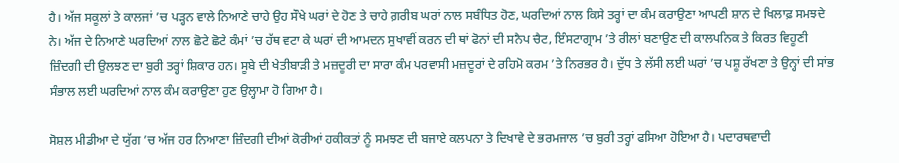ਹੈ। ਅੱਜ ਸਕੂਲਾਂ ਤੇ ਕਾਲਜਾਂ ’ਚ ਪੜ੍ਹਨ ਵਾਲੇ ਨਿਆਣੇ ਚਾਹੇ ਉਹ ਸੌਖੇ ਘਰਾਂ ਦੇ ਹੋਣ ਤੇ ਚਾਹੇ ਗ਼ਰੀਬ ਘਰਾਂ ਨਾਲ ਸਬੰਧਿਤ ਹੋਣ, ਘਰਦਿਆਂ ਨਾਲ ਕਿਸੇ ਤਰ੍ਹਾਂ ਦਾ ਕੰਮ ਕਰਾਉਣਾ ਆਪਣੀ ਸ਼ਾਨ ਦੇ ਖਿਲਾਫ਼ ਸਮਝਦੇ ਨੇ। ਅੱਜ ਦੇ ਨਿਆਣੇ ਘਰਦਿਆਂ ਨਾਲ ਛੋਟੇ ਛੋਟੇ ਕੰਮਾਂ ’ਚ ਹੱਥ ਵਟਾ ਕੇ ਘਰਾਂ ਦੀ ਆਮਦਨ ਸੁਖਾਵੀਂ ਕਰਨ ਦੀ ਥਾਂ ਫੋਨਾਂ ਦੀ ਸਨੈਪ ਚੈਟ, ਇੰਸਟਾਗ੍ਰਾਮ ’ਤੇ ਰੀਲਾਂ ਬਣਾਉਣ ਦੀ ਕਾਲਪਨਿਕ ਤੇ ਕਿਰਤ ਵਿਹੂਣੀ ਜ਼ਿੰਦਗੀ ਦੀ ਉਲਝਣ ਦਾ ਬੁਰੀ ਤਰ੍ਹਾਂ ਸ਼ਿਕਾਰ ਹਨ। ਸੂਬੇ ਦੀ ਖੇਤੀਬਾੜੀ ਤੇ ਮਜ਼ਦੂਰੀ ਦਾ ਸਾਰਾ ਕੰਮ ਪਰਵਾਸੀ ਮਜ਼ਦੂਰਾਂ ਦੇ ਰਹਿਮੋ ਕਰਮ ’ਤੇ ਨਿਰਭਰ ਹੈ। ਦੁੱਧ ਤੇ ਲੱਸੀ ਲਈ ਘਰਾਂ ’ਚ ਪਸ਼ੂ ਰੱਖਣਾ ਤੇ ਉਨ੍ਹਾਂ ਦੀ ਸਾਂਭ ਸੰਭਾਲ ਲਈ ਘਰਦਿਆਂ ਨਾਲ ਕੰਮ ਕਰਾਉਣਾ ਹੁਣ ਉਲ੍ਹਾਮਾ ਹੋ ਗਿਆ ਹੈ।

ਸੋਸ਼ਲ ਮੀਡੀਆ ਦੇ ਯੁੱਗ ’ਚ ਅੱਜ ਹਰ ਨਿਆਣਾ ਜ਼ਿੰਦਗੀ ਦੀਆਂ ਕੋਰੀਆਂ ਹਕੀਕਤਾਂ ਨੂੰ ਸਮਝਣ ਦੀ ਬਜਾਏ ਕਲਪਨਾ ਤੇ ਦਿਖਾਵੇ ਦੇ ਭਰਮਜਾਲ ’ਚ ਬੁਰੀ ਤਰ੍ਹਾਂ ਫਸਿਆ ਹੋਇਆ ਹੈ। ਪਦਾਰਥਵਾਦੀ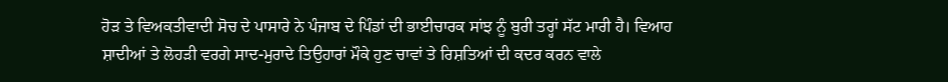ਹੋੜ ਤੇ ਵਿਅਕਤੀਵਾਦੀ ਸੋਚ ਦੇ ਪਾਸਾਰੇ ਨੇ ਪੰਜਾਬ ਦੇ ਪਿੰਡਾਂ ਦੀ ਭਾਈਚਾਰਕ ਸਾਂਝ ਨੂੰ ਬੁਰੀ ਤਰ੍ਹਾਂ ਸੱਟ ਮਾਰੀ ਹੈ। ਵਿਆਹ ਸ਼ਾਦੀਆਂ ਤੇ ਲੋਹੜੀ ਵਰਗੇ ਸਾਦ-ਮੁਰਾਦੇ ਤਿਉਹਾਰਾਂ ਮੌਕੇ ਹੁਣ ਚਾਵਾਂ ਤੇ ਰਿਸ਼ਤਿਆਂ ਦੀ ਕਦਰ ਕਰਨ ਵਾਲੇ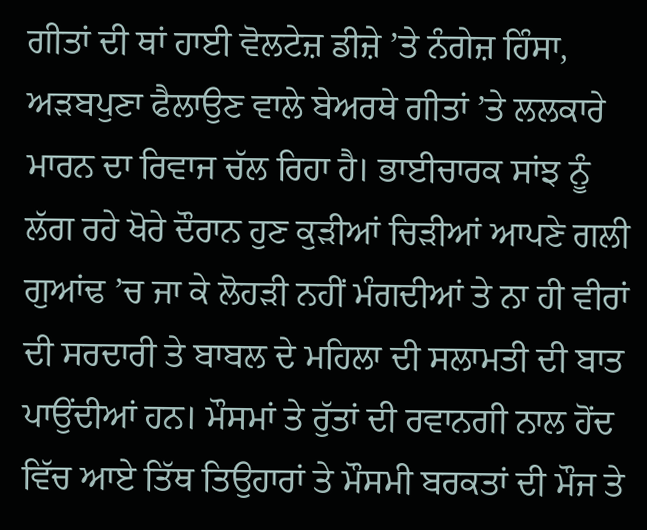ਗੀਤਾਂ ਦੀ ਥਾਂ ਹਾਈ ਵੋਲਟੇਜ਼ ਡੀਜ਼ੇ ’ਤੇ ਨੰਗੇਜ਼ ਹਿੰਸਾ, ਅੜਬਪੁਣਾ ਫੈਲਾਉਣ ਵਾਲੇ ਬੇਅਰਥੇ ਗੀਤਾਂ ’ਤੇ ਲਲਕਾਰੇ ਮਾਰਨ ਦਾ ਰਿਵਾਜ ਚੱਲ ਰਿਹਾ ਹੈ। ਭਾਈਚਾਰਕ ਸਾਂਝ ਨੂੰ ਲੱਗ ਰਹੇ ਖੋਰੇ ਦੌਰਾਨ ਹੁਣ ਕੁੜੀਆਂ ਚਿੜੀਆਂ ਆਪਣੇ ਗਲੀ ਗੁਆਂਢ ’ਚ ਜਾ ਕੇ ਲੋਹੜੀ ਨਹੀਂ ਮੰਗਦੀਆਂ ਤੇ ਨਾ ਹੀ ਵੀਰਾਂ ਦੀ ਸਰਦਾਰੀ ਤੇ ਬਾਬਲ ਦੇ ਮਹਿਲਾ ਦੀ ਸਲਾਮਤੀ ਦੀ ਬਾਤ ਪਾਉਂਦੀਆਂ ਹਨ। ਮੌਸਮਾਂ ਤੇ ਰੁੱਤਾਂ ਦੀ ਰਵਾਨਗੀ ਨਾਲ ਹੋਂਦ ਵਿੱਚ ਆਏ ਤਿੱਥ ਤਿਉਹਾਰਾਂ ਤੇ ਮੌਸਮੀ ਬਰਕਤਾਂ ਦੀ ਮੌਜ ਤੇ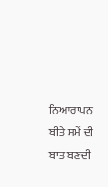ਨਿਆਰਾਪਨ ਬੀਤੇ ਸਮੇਂ ਦੀ ਬਾਤ ਬਣਦੀ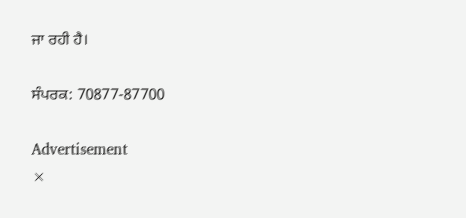ਜਾ ਰਹੀ ਹੈ।

ਸੰਪਰਕ: 70877-87700

Advertisement
×